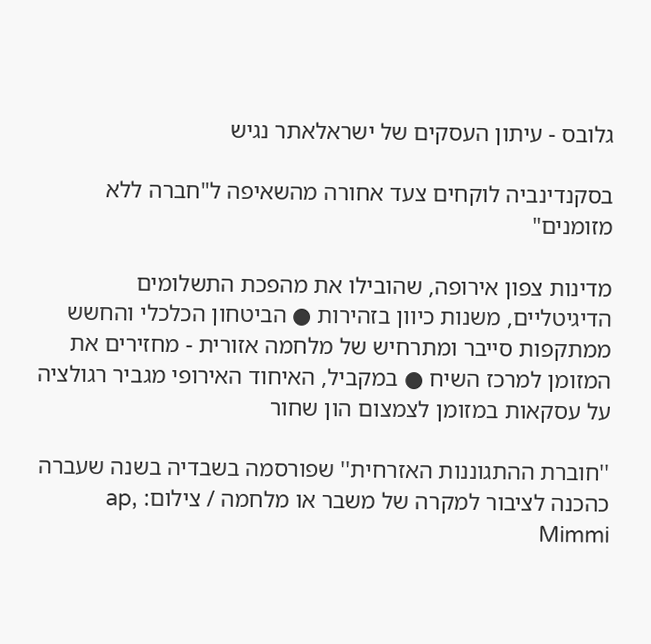גלובס - עיתון העסקים של ישראלאתר נגיש

בסקנדינביה לוקחים צעד אחורה מהשאיפה ל"חברה ללא מזומנים"

מדינות צפון אירופה, שהובילו את מהפכת התשלומים הדיגיטליים, משנות כיוון בזהירות ● הביטחון הכלכלי והחשש ממתקפות סייבר ומתרחיש של מלחמה אזורית - מחזירים את המזומן למרכז השיח ● במקביל, האיחוד האירופי מגביר רגולציה על עסקאות במזומן לצמצום הון שחור

''חוברת ההתגוננות האזרחית'' שפורסמה בשבדיה בשנה שעברה כהכנה לציבור למקרה של משבר או מלחמה / צילום: ap, Mimmi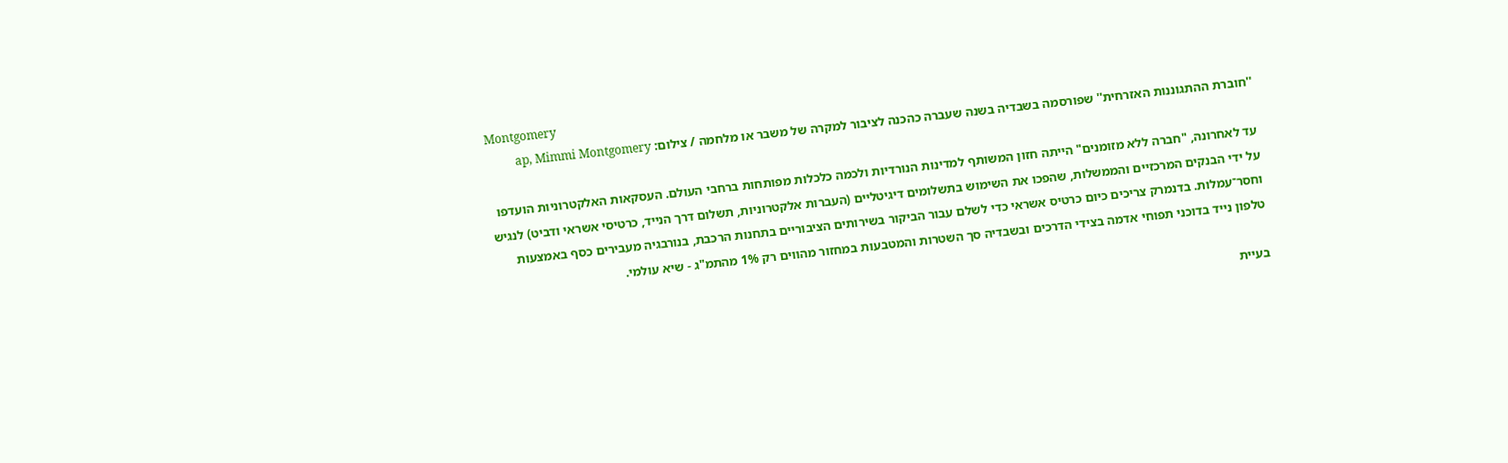Montgomery
''חוברת ההתגוננות האזרחית'' שפורסמה בשבדיה בשנה שעברה כהכנה לציבור למקרה של משבר או מלחמה / צילום: ap, Mimmi Montgomery

עד לאחרונה, "חברה ללא מזומנים" הייתה חזון המשותף למדינות הנורדיות ולכמה כלכלות מפותחות ברחבי העולם. העסקאות האלקטרוניות הועדפו על ידי הבנקים המרכזיים והממשלות, שהפכו את השימוש בתשלומים דיגיטליים (העברות אלקטרוניות, תשלום דרך הנייד, כרטיסי אשראי ודביט) לנגיש וחסר־עמלות. בדנמרק צריכים כיום כרטיס אשראי כדי לשלם עבור הביקור בשירותים הציבוריים בתחנות הרכבת, בנורבגיה מעבירים כסף באמצעות טלפון נייד בדוכני תפוחי אדמה בצידי הדרכים ובשבדיה סך השטרות והמטבעות במחזור מהווים רק 1% מהתמ"ג - שיא עולמי.

בעיית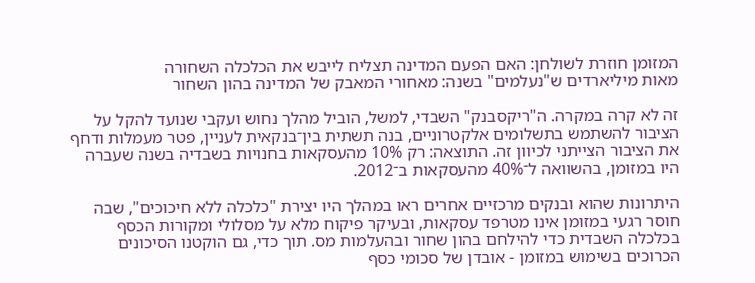המזומן חוזרת לשולחן: האם הפעם המדינה תצליח לייבש את הכלכלה השחורה
מאות מיליארדים ש"נעלמים" בשנה: מאחורי המאבק של המדינה בהון השחור

זה לא קרה במקרה. ה"ריקסבנק" השבדי, למשל, הוביל מהלך נחוש ועקבי שנועד להקל על הציבור להשתמש בתשלומים אלקטרוניים, בנה תשתית בין־בנקאית לעניין, פטר מעמלות ודחף את הציבור הצייתני לכיוון זה. התוצאה: רק 10% מהעסקאות בחנויות בשבדיה בשנה שעברה היו במזומן, בהשוואה ל־40% מהעסקאות ב־2012.

היתרונות שהוא ובנקים מרכזיים אחרים ראו במהלך היו יצירת "כלכלה ללא חיכוכים", שבה חוסר רגעי במזומן אינו מטרפד עסקאות, ובעיקר פיקוח מלא על מסלולי ומקורות הכסף בכלכלה השבדית כדי להילחם בהון שחור ובהעלמות מס. תוך כדי, גם הוקטנו הסיכונים הכרוכים בשימוש במזומן - אובדן של סכומי כסף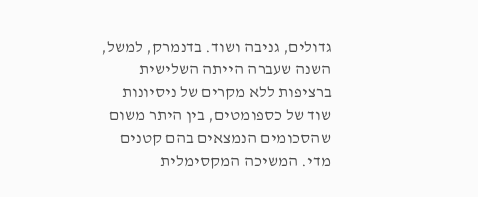גדולים, גניבה ושוד. בדנמרק, למשל, השנה שעברה הייתה השלישית ברציפות ללא מקרים של ניסיונות שוד של כספומטים, בין היתר משום שהסכומים הנמצאים בהם קטנים מדי. המשיכה המקסימלית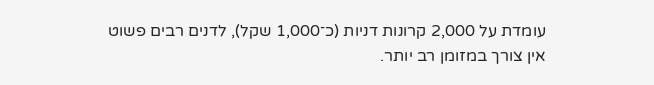עומדת על 2,000 קרונות דניות (כ־1,000 שקל), לדנים רבים פשוט אין צורך במזומן רב יותר.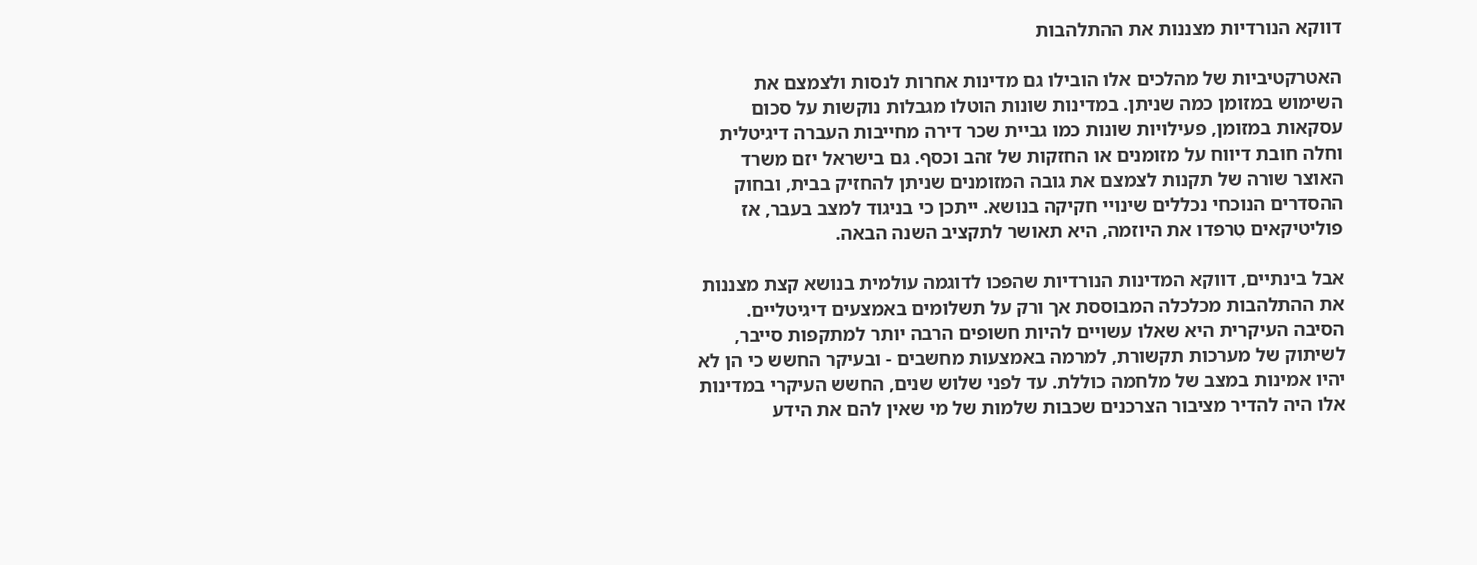דווקא הנורדיות מצננות את ההתלהבות

האטרקטיביות של מהלכים אלו הובילו גם מדינות אחרות לנסות ולצמצם את השימוש במזומן כמה שניתן. במדינות שונות הוטלו מגבלות נוקשות על סכום עסקאות במזומן, פעילויות שונות כמו גביית שכר דירה מחייבות העברה דיגיטלית וחלה חובת דיווח על מזומנים או החזקות של זהב וכסף. גם בישראל יזם משרד האוצר שורה של תקנות לצמצם את גובה המזומנים שניתן להחזיק בבית, ובחוק ההסדרים הנוכחי נכללים שינויי חקיקה בנושא. ייתכן כי בניגוד למצב בעבר, אז פוליטיקאים טִרפדו את היוזמה, היא תאושר לתקציב השנה הבאה.

אבל בינתיים, דווקא המדינות הנורדיות שהפכו לדוגמה עולמית בנושא קצת מצננות את ההתלהבות מכלכלה המבוססת אך ורק על תשלומים באמצעים דיגיטליים. הסיבה העיקרית היא שאלו עשויים להיות חשופים הרבה יותר למתקפות סייבר, לשיתוק של מערכות תקשורת, למרמה באמצעות מחשבים - ובעיקר החשש כי הן לא יהיו אמינות במצב של מלחמה כוללת. עד לפני שלוש שנים, החשש העיקרי במדינות אלו היה להדיר מציבור הצרכנים שכבות שלמות של מי שאין להם את הידע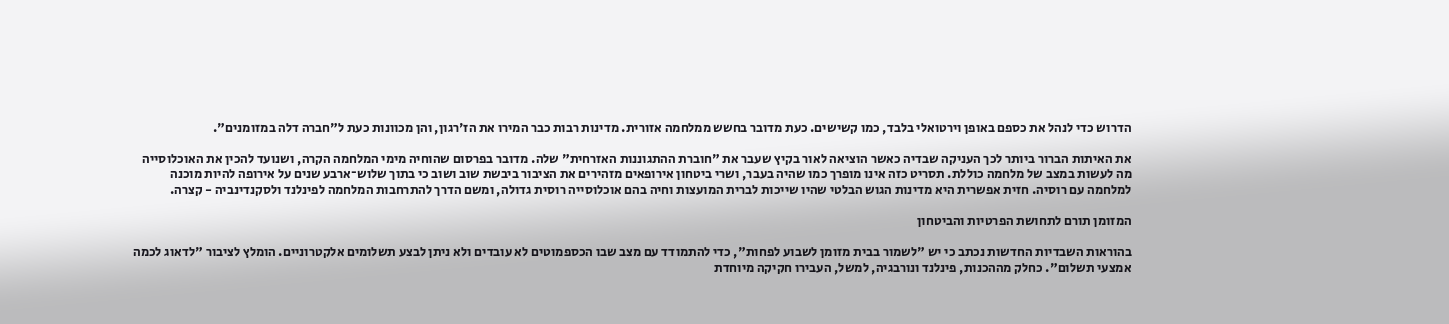הדרוש כדי לנהל את כספם באופן וירטואלי בלבד, כמו קשישים. כעת מדובר בחשש ממלחמה אזורית. מדינות רבות כבר המירו את הז'רגון, והן מכוונות כעת ל"חברה דלה במזומנים".

את האיתות הברור ביותר לכך העניקה שבדיה כאשר הוציאה לאור בקיץ שעבר את "חוברת ההתגוננות האזרחית" שלה. מדובר בפרסום שהוחיה מימי המלחמה הקרה, ושנועד להכין את האוכלוסייה מה לעשות במצב של מלחמה כוללת. תסריט כזה אינו מופרך כמו שהיה בעבר, ושרי ביטחון אירופאים מזהירים את הציבור ביבשת שוב ושוב כי בתוך שלוש־ארבע שנים על אירופה להיות מוכנה למלחמה עם רוסיה. חזית אפשרית היא מדינות הגוש הבלטי שהיו שייכות לברית המועצות וחיה בהם אוכלוסייה רוסית גדולה, ומשם הדרך להתרחבות המלחמה לפינלנד ולסקנדינביה - קצרה.

המזומן תורם לתחושת הפרטיות והביטחון

בהוראות השבדיות החדשות נכתב כי יש "לשמור בבית מזומן לשבוע לפחות", כדי להתמודד עם מצב שבו הכספמוטים לא עובדים ולא ניתן לבצע תשלומים אלקטרוניים. הומלץ לציבור "לדאוג לכמה אמצעי תשלום". כחלק מההכנות, פינלנד ונורבגיה, למשל, העבירו חקיקה מיוחדת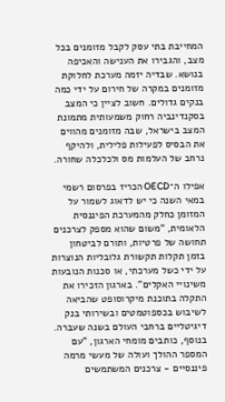המחייבת בתי עסק לקבל מזומנים בכל מצב, והגבירו את הענישה והאכיפה בנושא. שבדיה יזמה מערכת לחלוקת מזומנים במקרה של חירום על ידי כמה בנקים גדולים. חשוב לציין כי המצב בסקנדינביה רחוק משמעותית מתמונת המצב בישראל, שבה מזומנים מהווים את הבסיס לפעילות פלילית, ולהיקף נרחב של העלמות מס ולכלכלה שחורה.

אפילו ה־OECD הכריז בפרסום רשמי במאי השנה כי יש לדאוג לשמור על המזומן כחלק מהמערכת הפיננסית הלאומית, "משום שהוא מספק לצרכנים תחושה של פרטיות, ותורם לביטחון בזמן תקלות תקשורת גלובליות הנוצרות על ידי כשל מערכתי, או סכנות הנובעות משינויי האקלים". בארגון הזכירו את התקלה בתוכנת מיקרוסופט שהביאה לשיבוש בכספוטמטים ובשירותי בנק דיגיטליים ברחבי העולם בשנה שעברה. בנוסף, כותבים מומחי הארגון, "עם המספר ההולך ועולה של מעשי מרמה פיננסיים - צרכנים המשתמשים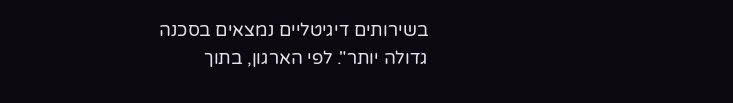בשירותים דיגיטליים נמצאים בסכנה גדולה יותר". לפי הארגון, בתוך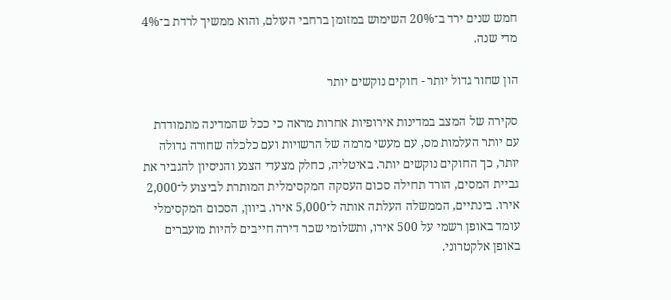חמש שנים ירד ב־20% השימוש במזומן ברחבי העולם, והוא ממשיך לרדת ב־4% מדי שנה.

הון שחור גדול יותר - חוקים נוקשים יותר

סקירה של המצב במדינות אירופיות אחרות מראה כי ככל שהמדינה מתמודדת עם יותר העלמות מס, עם מעשי מרמה של הרשויות ועם כלכלה שחורה גדולה יותר, כך החוקים נוקשים יותר. באיטליה, כחלק מצעדי הצנע והניסיון להגביר את גביית המסים, הורד תחילה סכום העסקה המקסימלית המותרת לביצוע ל־2,000 אירו. בינתיים, הממשלה העלתה אותה ל־5,000 אירו. ביוון, הסכום המקסימלי עומד באופן רשמי על 500 אירו, ותשלומי שכר דירה חייבים להיות מועברים באופן אלקטרוני.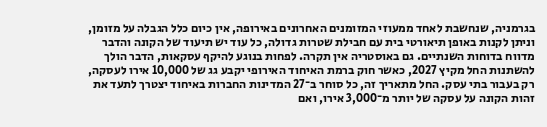בגרמניה, שנחשבת לאחד ממעוזי המזומנים האחרונים באירופה, אין כיום כלל הגבלה על מזומן, וניתן לקנות באופן תיאורטי בית עם חבילת שטרות גדולה, כל עוד יש תיעוד של הקונה והדבר מדווח בדוחות השנתיים. גם באוסטריה אין תקרה. לפחות בנוגע להיקף עסקאות, הדבר הולך להשתנות החל מקיץ 2027, כאשר חוק ברמת האיחוד האירופי יקבע גג של 10,000 אירו לעסקה, רק בעבור בתי עסק. החל מתאריך זה, כל סוחר ב־27 המדינות החברות באיחוד יצטרך לתעד את זהות הקונה על עסקה של יותר מ־3,000 אירו, ואם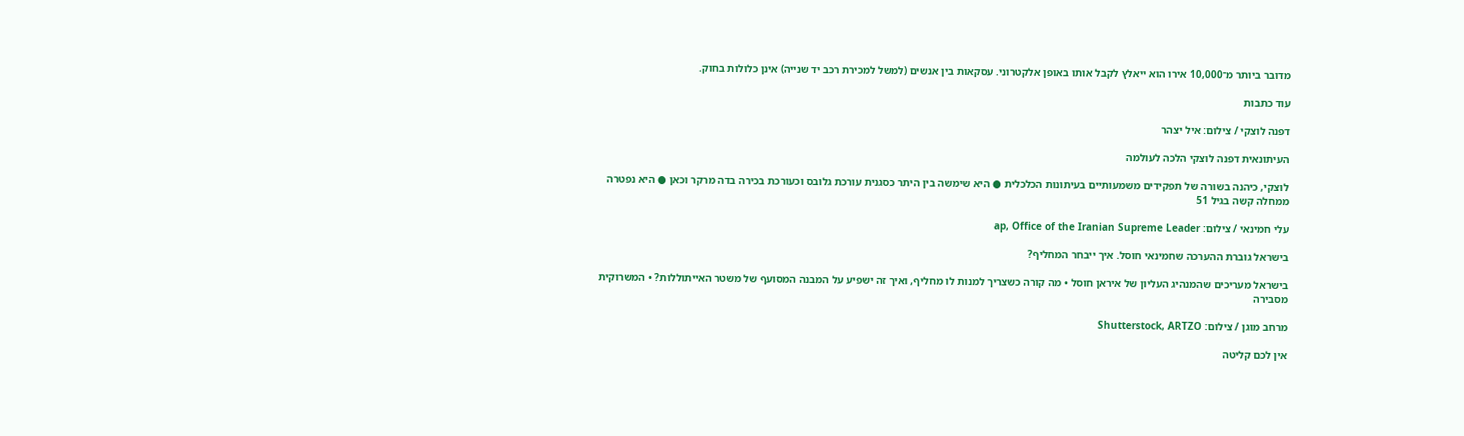מדובר ביותר מ־10,000 אירו הוא ייאלץ לקבל אותו באופן אלקטרוני. עסקאות בין אנשים (למשל למכירת רכב יד שנייה) אינן כלולות בחוק.

עוד כתבות

דפנה לוצקי / צילום: איל יצהר

העיתונאית דפנה לוצקי הלכה לעולמה

לוצקי, כיהנה בשורה של תפקידים משמעותיים בעיתונות הכלכלית ● היא שימשה בין היתר כסגנית עורכת גלובס וכעורכת בכירה בדה מרקר וכאן ● היא נפטרה ממחלה קשה בגיל 51

עלי חמינאי / צילום: ap, Office of the Iranian Supreme Leader

בישראל גוברת ההערכה שחמינאי חוסל. איך ייבחר המחליף?

בישראל מעריכים שהמנהיג העליון של איראן חוסל • מה קורה כשצריך למנות לו מחליף, ואיך זה ישפיע על המבנה המסועף של משטר האייתוללות? • המשרוקית מסבירה

מרחב מוגן / צילום: Shutterstock, ARTZO

אין לכם קליטה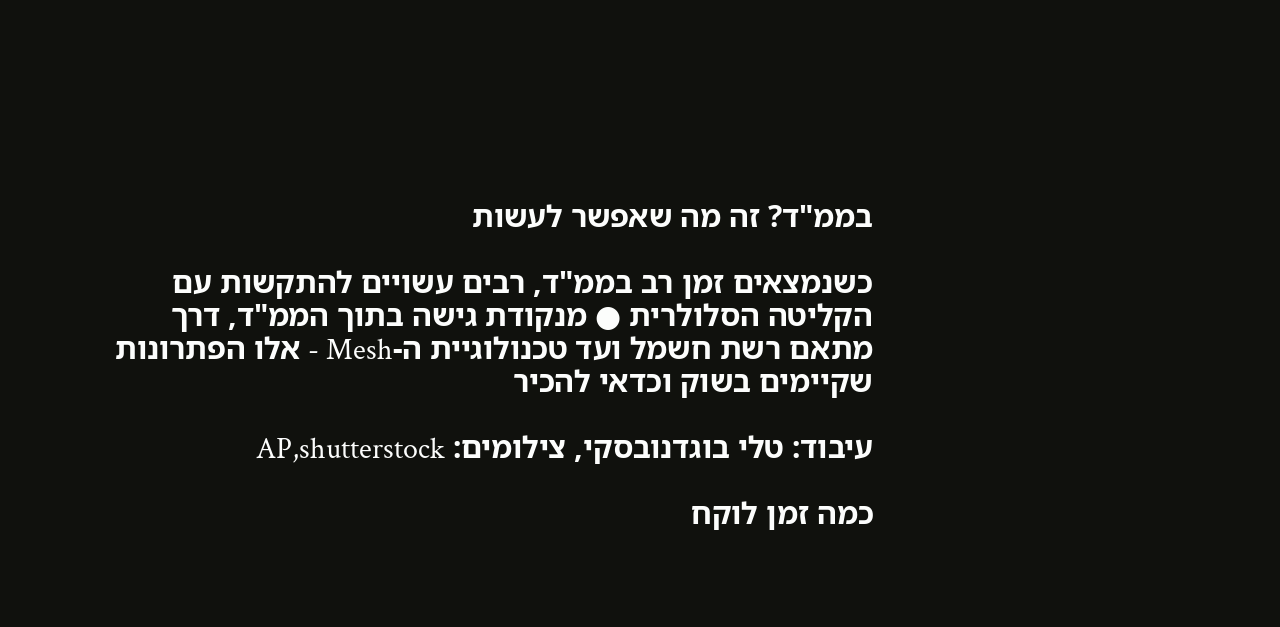בממ"ד? זה מה שאפשר לעשות

כשנמצאים זמן רב בממ"ד, רבים עשויים להתקשות עם הקליטה הסלולרית ● מנקודת גישה בתוך הממ"ד, דרך מתאם רשת חשמל ועד טכנולוגיית ה-Mesh - אלו הפתרונות שקיימים בשוק וכדאי להכיר

עיבוד: טלי בוגדנובסקי, צילומים: AP,shutterstock

כמה זמן לוקח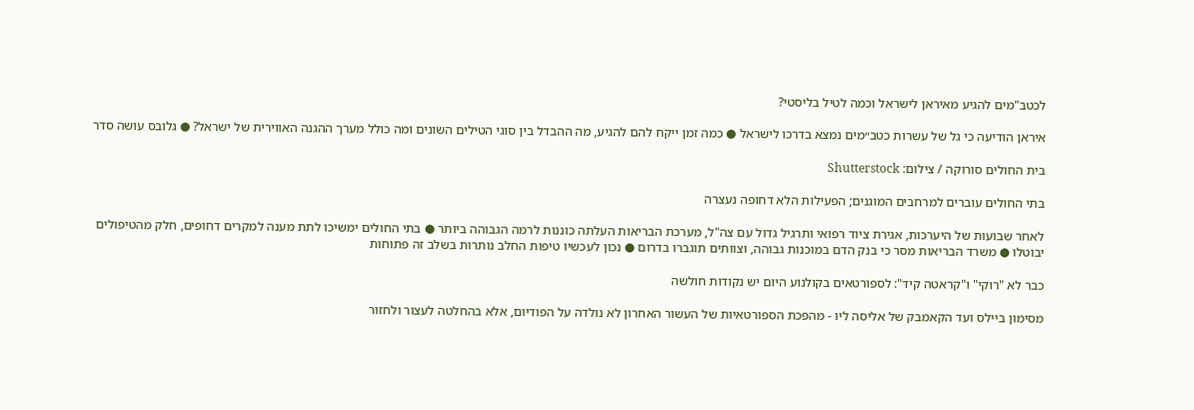לכטב"מים להגיע מאיראן לישראל וכמה לטיל בליסטי?

איראן הודיעה כי גל של עשרות כטב״מים נמצא בדרכו לישראל ● כמה זמן ייקח להם להגיע, מה ההבדל בין סוגי הטילים השונים ומה כולל מערך ההגנה האווירית של ישראל? ● גלובס עושה סדר

בית החולים סורוקה / צילום: Shutterstock

בתי החולים עוברים למרחבים המוגנים; הפעילות הלא דחופה נעצרה

לאחר שבועות של היערכות, אגירת ציוד רפואי ותרגיל גדול עם צה"ל, מערכת הבריאות העלתה כוננות לרמה הגבוהה ביותר ● בתי החולים ימשיכו לתת מענה למקרים דחופים, חלק מהטיפולים יבוטלו ● משרד הבריאות מסר כי בנק הדם במוכנות גבוהה, וצוותים תוגברו בדרום ● נכון לעכשיו טיפות החלב נותרות בשלב זה פתוחות

כבר לא "רוקי" ו"קראטה קיד": לספורטאים בקולנוע היום יש נקודות חולשה

מסימון ביילס ועד הקאמבק של אליסה ליו - מהפכת הספורטאיות של העשור האחרון לא נולדה על הפודיום, אלא בהחלטה לעצור ולחזור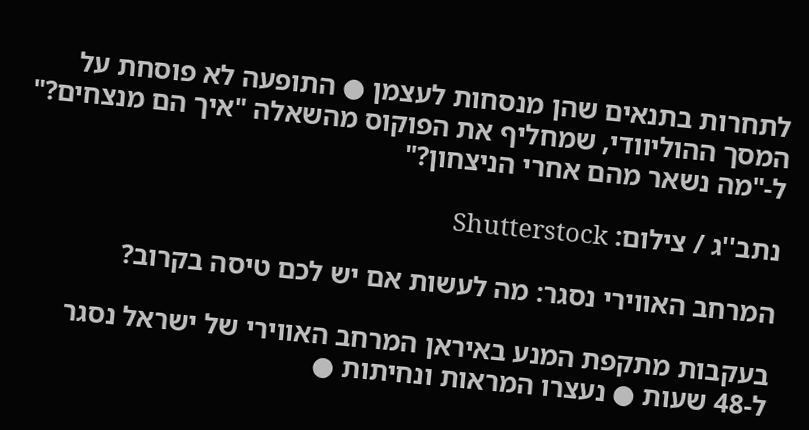לתחרות בתנאים שהן מנסחות לעצמן ● התופעה לא פוסחת על המסך ההוליוודי, שמחליף את הפוקוס מהשאלה "איך הם מנצחים?" ל-"מה נשאר מהם אחרי הניצחון?"

נתב''ג / צילום: Shutterstock

המרחב האווירי נסגר: מה לעשות אם יש לכם טיסה בקרוב?

בעקבות מתקפת המנע באיראן המרחב האווירי של ישראל נסגר ל-48 שעות ● נעצרו המראות ונחיתות ●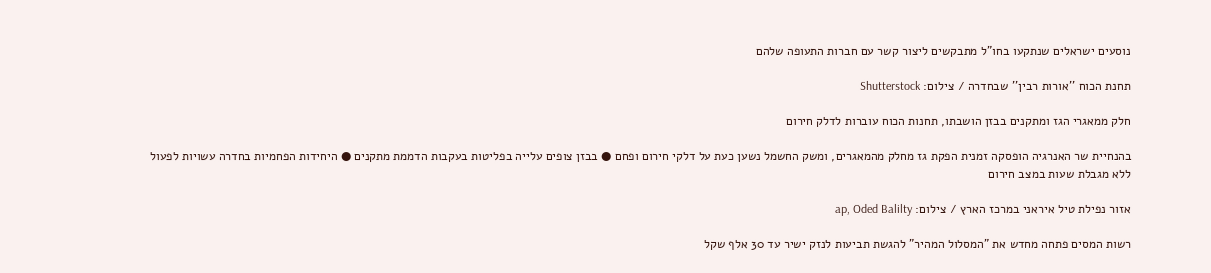נוסעים ישראלים שנתקעו בחו"ל מתבקשים ליצור קשר עם חברות התעופה שלהם

תחנת הכוח ''אורות רבין'' שבחדרה / צילום: Shutterstock

חלק ממאגרי הגז ומתקנים בבזן הושבתו, תחנות הכוח עוברות לדלק חירום

בהנחיית שר האנרגיה הופסקה זמנית הפקת גז מחלק מהמאגרים, ומשק החשמל נשען כעת על דלקי חירום ופחם ● בבזן צופים עלייה בפליטות בעקבות הדממת מתקנים ● היחידות הפחמיות בחדרה עשויות לפעול ללא מגבלת שעות במצב חירום

אזור נפילת טיל איראני במרכז הארץ / צילום: ap, Oded Balilty

רשות המסים פתחה מחדש את "המסלול המהיר" להגשת תביעות לנזק ישיר עד 30 אלף שקל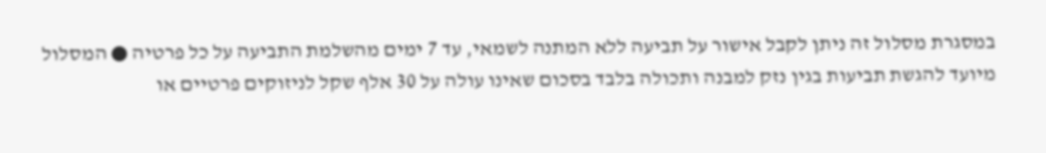במסגרת מסלול זה ניתן לקבל אישור על תביעה ללא המתנה לשמאי, עד 7 ימים מהשלמת התביעה על כל פרטיה ● המסלול מיועד להגשת תביעות בגין נזק למבנה ותכולה בלבד בסכום שאינו עולה על 30 אלף שקל לניזוקים פרטיים או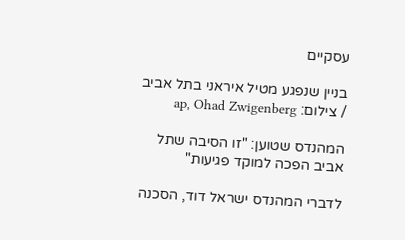עסקיים

בניין שנפגע מטיל איראני בתל אביב / צילום: ap, Ohad Zwigenberg

המהנדס שטוען: "זו הסיבה שתל אביב הפכה למוקד פגיעות"

לדברי המהנדס ישראל דוד, הסכנה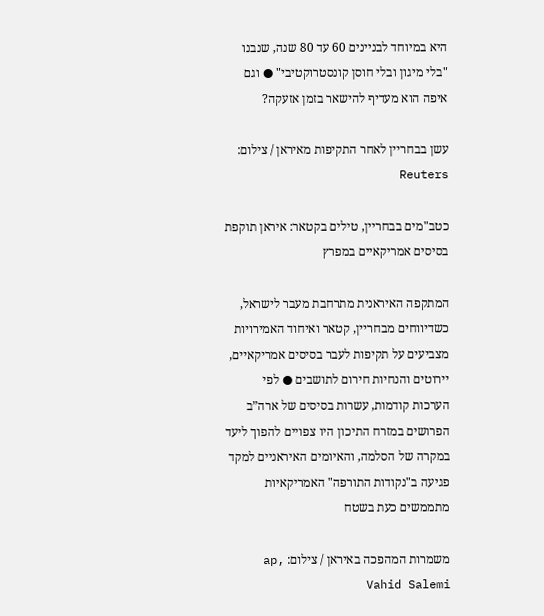היא במיוחד לבניינים 60 עד 80 שנה, שנבנו "בלי מיגון ובלי חוסן קונסטרוקטיבי" ● וגם איפה הוא מעדיף להישאר בזמן אזעקה?

עשן בבחריין לאחר התקיפות מאיראן / צילום: Reuters

כטב"מים בבחריין, טילים בקטאר: איראן תוקפת בסיסים אמריקאיים במפרץ

המתקפה האיראנית מתרחבת מעבר לישראל, כשדיווחים מבחריין, קטאר ואיחוד האמירויות מצביעים על תקיפות לעבר בסיסים אמריקאיים, יירוטים והנחיות חירום לתושבים ● לפי הערכות קודמות, עשרות בסיסים של ארה”ב הפרושים במזרח התיכון היו צפויים להפוך ליעד במקרה של הסלמה, והאיומים האיראניים למקד פגיעה ב"נקודות התורפה" האמריקאיות מתממשים כעת בשטח

משמרות המהפכה באיראן / צילום: ap, Vahid Salemi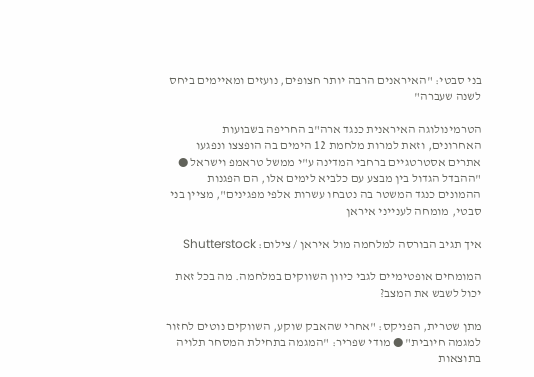בני סבטי: "האיראנים הרבה יותר חצופים, נועזים ומאיימים ביחס לשנה שעברה"

הטרמינולוגה האיראנית כנגד ארה"ב החריפה בשבועות האחרונים, וזאת למרות מלחמת 12 הימים בה הופצצו ונפגעו אתרים אסטרטגיים ברחבי המדינה ע"י ממשל טראמפ וישראל ● "ההבדל הגדול בין מבצע עם כלביא לימים אלו, הם הפגנות ההמונים כנגד המשטר בה נטבחו עשרות אלפי מפגינים", מציין בני סבטי, מומחה לענייני איראן

איך תגיב הבורסה למלחמה מול איראן / צילום: Shutterstock

המומחים אופטימיים לגבי כיוון השווקים במלחמה. מה בכל זאת יכול לשבש את המצב?

מתן שטרית, הפניקס: "אחרי שהאבק שוקע, השווקים נוטים לחזור למגמה חיובית" ● מודי שפריר: "המגמה בתחילת המסחר תלויה בתוצאות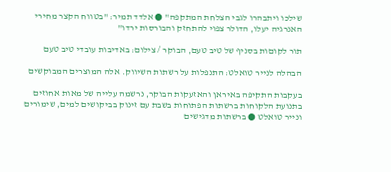שילכו ויתבהרו לגבי הצלחת המתקפה" ● אלדד תמיר: "בטווח הקצר מחירי האנרגיה יעלו, הדולר צפוי להתחזק והבורסות ירדו"

תור לקוםות בסניף של טיב טעם, הבוקר / צילום: באדיבות עובדי טיב טעם

הבהלה לנייר טואלט: התנפלות על רשתות השיווק. אלה המוצרים המבוקשים

בעקבות התקיפה באיראן והאזעקות הבוקר, נרשמה עלייה של מאות אחוזים בתנועת הלקוחות ברשתות הפתוחות בשבת עם זינוק בביקושים למים, שימורים ונייר טואלט ● ברשתות מדגישים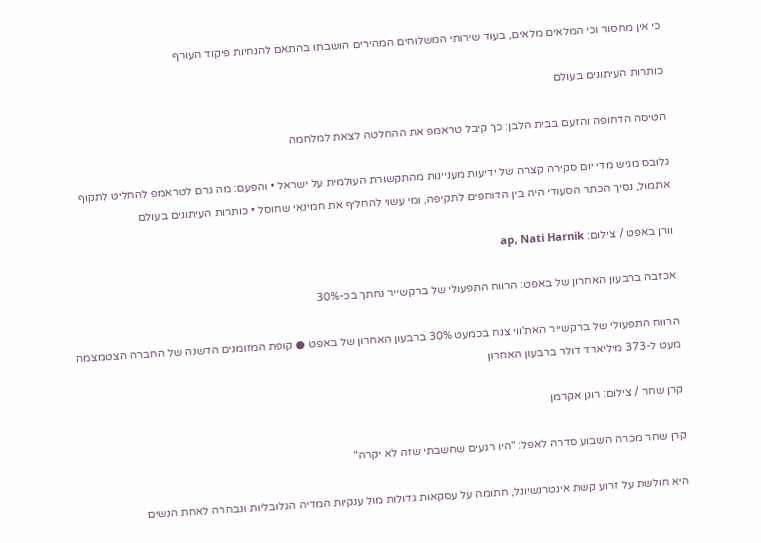כי אין מחסור וכי המלאים מלאים, בעוד שירותי המשלוחים המהירים הושבתו בהתאם להנחיות פיקוד העורף

כותרות העיתונים בעולם

הטיסה הדחופה והזעם בבית הלבן: כך קיבל טראמפ את ההחלטה לצאת למלחמה

גלובס מגיש מדי יום סקירה קצרה של ידיעות מעניינות מהתקשורת העולמית על ישראל • והפעם: מה גרם לטראמפ להחליט לתקוף אתמול, נסיך הכתר הסעודי היה בין הדוחפים לתקיפה, ומי עשוי להחליף את חמינאי שחוסל • כותרות העיתונים בעולם

וורן באפט / צילום: ap, Nati Harnik

אכזבה ברבעון האחרון של באפט: הרווח התפעולי של ברקשייר נחתך בכ-30%

הרווח התפעולי של ברקשייר האת'ווי צנח בכמעט 30% ברבעון האחרון של באפט ● קופת המזומנים הדשנה של החברה הצטמצמה מעט ל-373 מיליארד דולר ברבעון האחרון

קרן שחר / צילום: רונן אקרמן

קרן שחר מכרה השבוע סדרה לאפל: "היו רגעים שחשבתי שזה לא יקרה"

היא חולשת על זרוע קשת אינטרנשיונל, חתומה על עסקאות גדולות מול ענקיות המדיה הגלובליות ונבחרה לאחת הנשים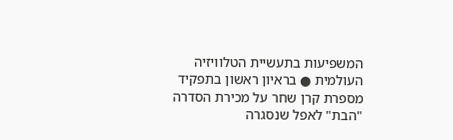המשפיעות בתעשיית הטלוויזיה העולמית ● בראיון ראשון בתפקיד מספרת קרן שחר על מכירת הסדרה "הבת" לאפל שנסגרה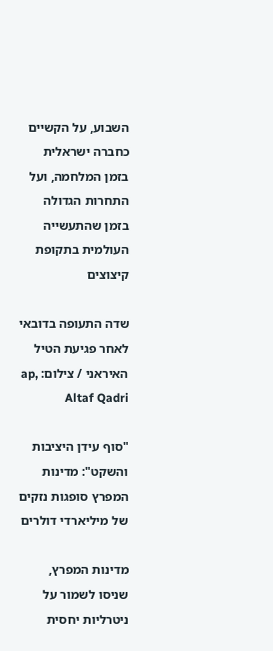השבוע, על הקשיים כחברה ישראלית בזמן המלחמה, ועל התחרות הגדולה בזמן שהתעשייה העולמית בתקופת קיצוצים

שדה התעופה בדובאי לאחר פגיעת הטיל האיראני / צילום: ap, Altaf Qadri

"סוף עידן היציבות והשקט": מדינות המפרץ סופגות נזקים של מיליארדי דולרים

מדינות המפרץ, שניסו לשמור על ניטרליות יחסית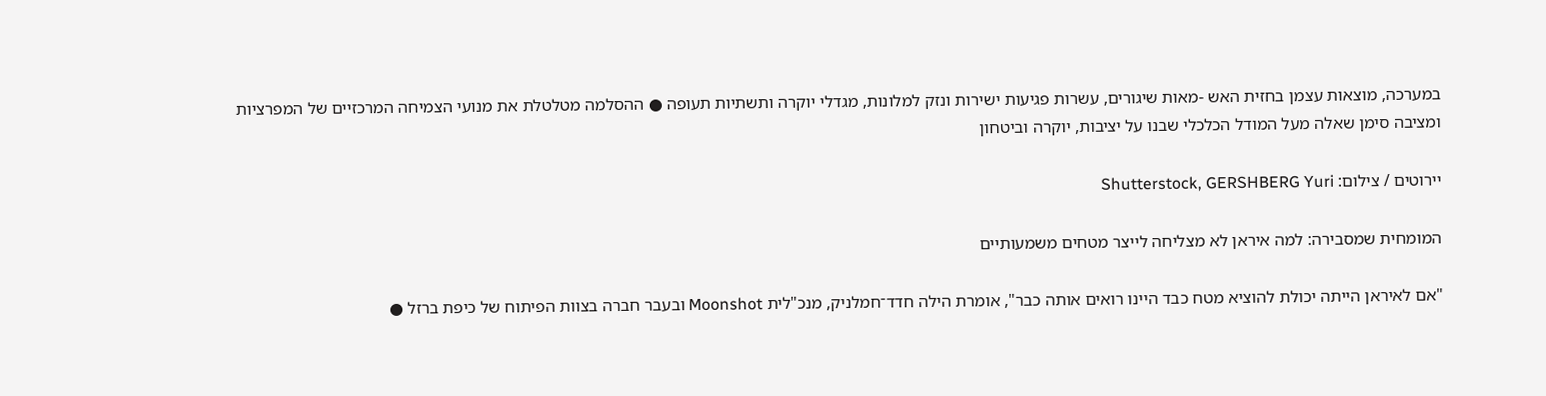במערכה, מוצאות עצמן בחזית האש -מאות שיגורים, עשרות פגיעות ישירות ונזק למלונות, מגדלי יוקרה ותשתיות תעופה ● ההסלמה מטלטלת את מנועי הצמיחה המרכזיים של המפרציות ומציבה סימן שאלה מעל המודל הכלכלי שבנו על יציבות, יוקרה וביטחון

יירוטים / צילום: Shutterstock, GERSHBERG Yuri

המומחית שמסבירה: למה איראן לא מצליחה לייצר מטחים משמעותיים

"אם לאיראן הייתה יכולת להוציא מטח כבד היינו רואים אותה כבר", אומרת הילה חדד־חמלניק, מנכ"לית Moonshot ובעבר חברה בצוות הפיתוח של כיפת ברזל ●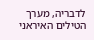לדבריה, מערך הטילים האיראני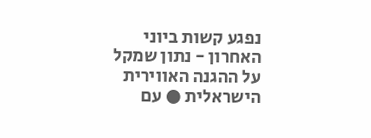נפגע קשות ביוני האחרון - נתון שמקל על ההגנה האווירית הישראלית ● עם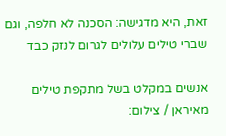זאת, היא מדגישה: הסכנה לא חלפה, וגם שברי טילים עלולים לגרום לנזק כבד

אנשים במקלט בשל מתקפת טילים מאיראן / צילום: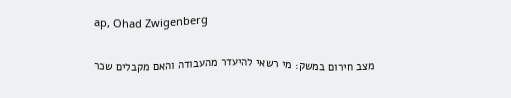ap, Ohad Zwigenberg

מצב חירום במשק: מי רשאי להיעדר מהעבודה והאם מקבלים שכר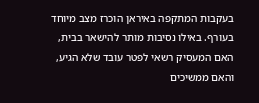בעקבות המתקפה באיראן הוכרז מצב מיוחד בעורף. באילו נסיבות מותר להישאר בבית, האם המעסיק רשאי לפטר עובד שלא הגיע, והאם ממשיכים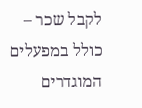לקבל שכר – כולל במפעלים המוגדרים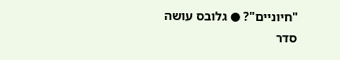"חיוניים"? ● גלובס עושה סדר